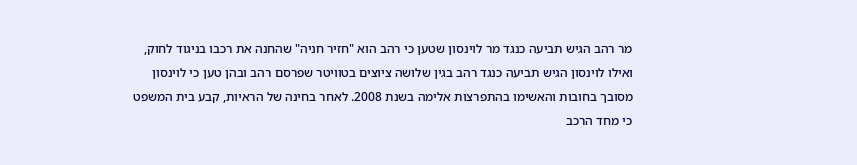מר רהב הגיש תביעה כנגד מר לוינסון שטען כי רהב הוא "חזיר חניה" שהחנה את רכבו בניגוד לחוק, ואילו לוינסון הגיש תביעה כנגד רהב בגין שלושה ציוצים בטוויטר שפרסם רהב ובהן טען כי לוינסון מסובך בחובות והאשימו בהתפרצות אלימה בשנת 2008. לאחר בחינה של הראיות, קבע בית המשפט כי מחד הרכב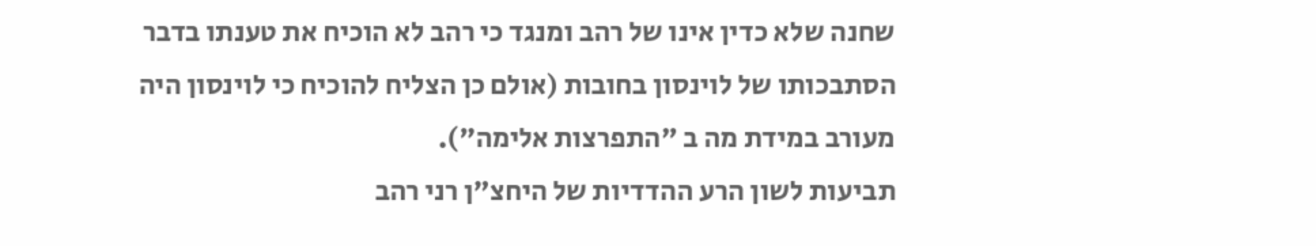שחנה שלא כדין אינו של רהב ומנגד כי רהב לא הוכיח את טענתו בדבר הסתבכותו של לוינסון בחובות (אולם כן הצליח להוכיח כי לוינסון היה מעורב במידת מה ב "התפרצות אלימה").
תביעות לשון הרע ההדדיות של היחצ"ן רני רהב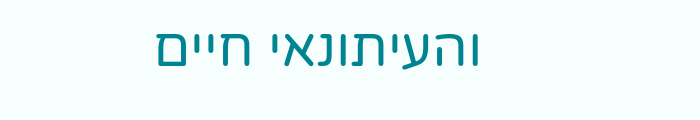והעיתונאי חיים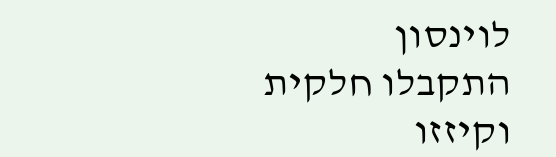לוינסון התקבלו חלקית וקיזזו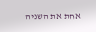אחת את השניה